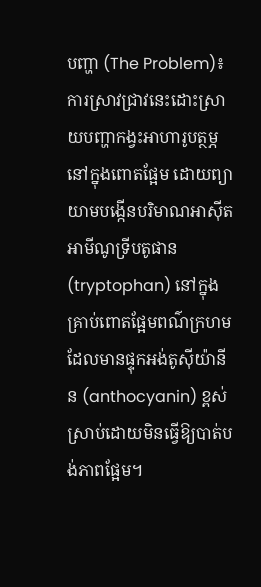បញ្ហា (The Problem)៖ ការស្រាវជ្រាវនេះដោះស្រាយបញ្ហាកង្វះអាហារូបត្ថម្ភនៅក្នុងពោតផ្អែម ដោយព្យាយាមបង្កើនបរិមាណអាស៊ីតអាមីណូទ្រីបតូផាន (tryptophan) នៅក្នុងគ្រាប់ពោតផ្អែមពណ៌ក្រហមដែលមានផ្ទុកអង់តូស៊ីយ៉ានីន (anthocyanin) ខ្ពស់ស្រាប់ដោយមិនធ្វើឱ្យបាត់បង់ភាពផ្អែម។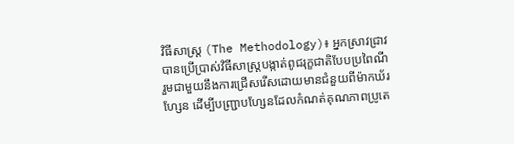វិធីសាស្ត្រ (The Methodology)៖ អ្នកស្រាវជ្រាវបានប្រើប្រាស់វិធីសាស្ត្របង្កាត់ពូជរុក្ខជាតិបែបប្រពៃណី រួមជាមួយនឹងការជ្រើសរើសដោយមានជំនួយពីម៉ាកឃ័រហ្សែន ដើម្បីបញ្ជ្រាបហ្សែនដែលកំណត់គុណភាពប្រូតេ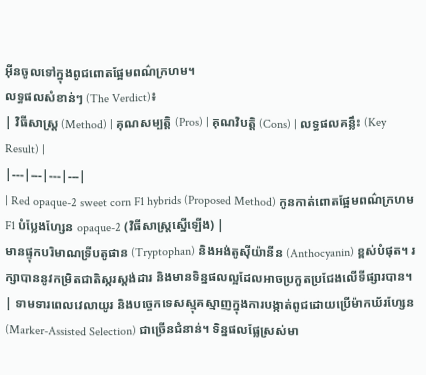អ៊ីនចូលទៅក្នុងពូជពោតផ្អែមពណ៌ក្រហម។
លទ្ធផលសំខាន់ៗ (The Verdict)៖
| វិធីសាស្ត្រ (Method) | គុណសម្បត្តិ (Pros) | គុណវិបត្តិ (Cons) | លទ្ធផលគន្លឹះ (Key Result) |
|---|---|---|---|
| Red opaque-2 sweet corn F1 hybrids (Proposed Method) កូនកាត់ពោតផ្អែមពណ៌ក្រហម F1 បំប្លែងហ្សែន opaque-2 (វិធីសាស្ត្រស្នើឡើង) |
មានផ្ទុកបរិមាណទ្រីបតូផាន (Tryptophan) និងអង់តូស៊ីយ៉ានីន (Anthocyanin) ខ្ពស់បំផុត។ រក្សាបាននូវកម្រិតជាតិស្ករស្តង់ដារ និងមានទិន្នផលល្អដែលអាចប្រកួតប្រជែងលើទីផ្សារបាន។ | ទាមទារពេលវេលាយូរ និងបច្ចេកទេសស្មុគស្មាញក្នុងការបង្កាត់ពូជដោយប្រើម៉ាកឃ័រហ្សែន (Marker-Assisted Selection) ជាច្រើនជំនាន់។ ទិន្នផលផ្លែស្រស់មា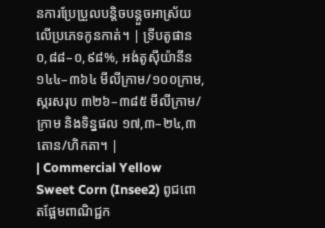នការប្រែប្រួលបន្តិចបន្តួចអាស្រ័យលើប្រភេទកូនកាត់។ | ទ្រីបតូផាន ០,៨៨–០,៩៨%, អង់តូស៊ីយ៉ានីន ១៤៤–៣៦៤ មីលីក្រាម/១០០ក្រាម, ស្ករសរុប ៣២៦–៣៨៥ មីលីក្រាម/ក្រាម និងទិន្នផល ១៧,៣–២៤,៣ តោន/ហិកតា។ |
| Commercial Yellow Sweet Corn (Insee2) ពូជពោតផ្អែមពាណិជ្ជក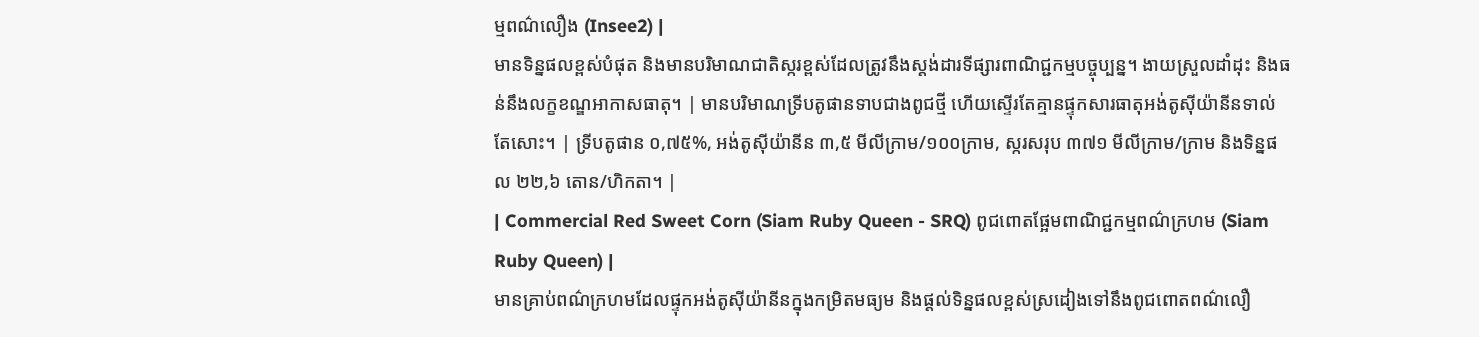ម្មពណ៌លឿង (Insee2) |
មានទិន្នផលខ្ពស់បំផុត និងមានបរិមាណជាតិស្ករខ្ពស់ដែលត្រូវនឹងស្តង់ដារទីផ្សារពាណិជ្ជកម្មបច្ចុប្បន្ន។ ងាយស្រួលដាំដុះ និងធន់នឹងលក្ខខណ្ឌអាកាសធាតុ។ | មានបរិមាណទ្រីបតូផានទាបជាងពូជថ្មី ហើយស្ទើរតែគ្មានផ្ទុកសារធាតុអង់តូស៊ីយ៉ានីនទាល់តែសោះ។ | ទ្រីបតូផាន ០,៧៥%, អង់តូស៊ីយ៉ានីន ៣,៥ មីលីក្រាម/១០០ក្រាម, ស្ករសរុប ៣៧១ មីលីក្រាម/ក្រាម និងទិន្នផល ២២,៦ តោន/ហិកតា។ |
| Commercial Red Sweet Corn (Siam Ruby Queen - SRQ) ពូជពោតផ្អែមពាណិជ្ជកម្មពណ៌ក្រហម (Siam Ruby Queen) |
មានគ្រាប់ពណ៌ក្រហមដែលផ្ទុកអង់តូស៊ីយ៉ានីនក្នុងកម្រិតមធ្យម និងផ្តល់ទិន្នផលខ្ពស់ស្រដៀងទៅនឹងពូជពោតពណ៌លឿ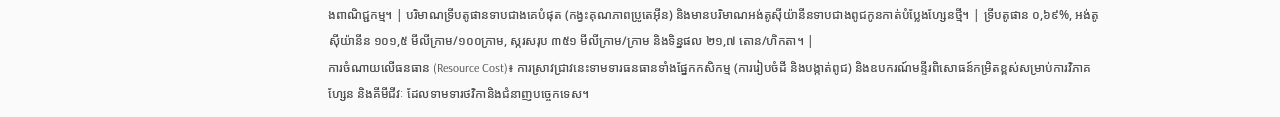ងពាណិជ្ជកម្ម។ | បរិមាណទ្រីបតូផានទាបជាងគេបំផុត (កង្វះគុណភាពប្រូតេអ៊ីន) និងមានបរិមាណអង់តូស៊ីយ៉ានីនទាបជាងពូជកូនកាត់បំប្លែងហ្សែនថ្មី។ | ទ្រីបតូផាន ០,៦៩%, អង់តូស៊ីយ៉ានីន ១០១,៥ មីលីក្រាម/១០០ក្រាម, ស្ករសរុប ៣៥១ មីលីក្រាម/ក្រាម និងទិន្នផល ២១,៧ តោន/ហិកតា។ |
ការចំណាយលើធនធាន (Resource Cost)៖ ការស្រាវជ្រាវនេះទាមទារធនធានទាំងផ្នែកកសិកម្ម (ការរៀបចំដី និងបង្កាត់ពូជ) និងឧបករណ៍មន្ទីរពិសោធន៍កម្រិតខ្ពស់សម្រាប់ការវិភាគហ្សែន និងគីមីជីវៈ ដែលទាមទារថវិកានិងជំនាញបច្ចេកទេស។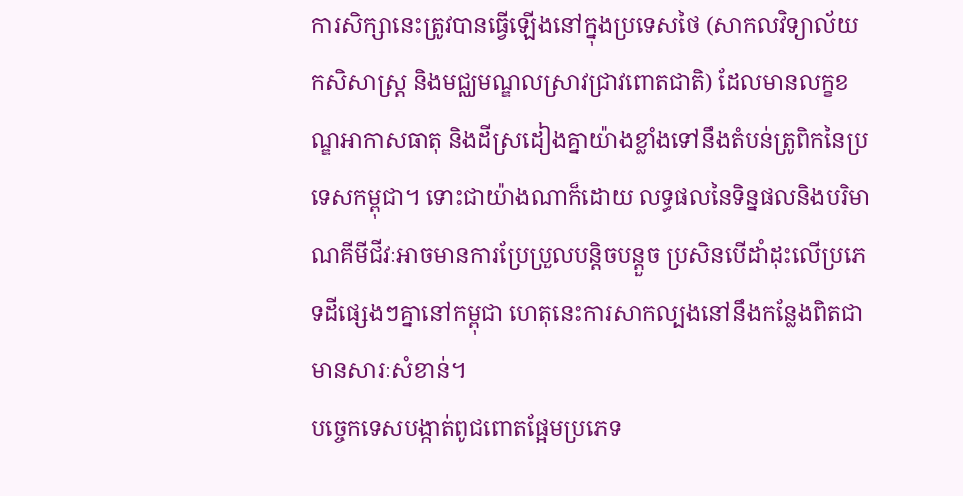ការសិក្សានេះត្រូវបានធ្វើឡើងនៅក្នុងប្រទេសថៃ (សាកលវិទ្យាល័យកសិសាស្ត្រ និងមជ្ឈមណ្ឌលស្រាវជ្រាវពោតជាតិ) ដែលមានលក្ខខណ្ឌអាកាសធាតុ និងដីស្រដៀងគ្នាយ៉ាងខ្លាំងទៅនឹងតំបន់ត្រូពិកនៃប្រទេសកម្ពុជា។ ទោះជាយ៉ាងណាក៏ដោយ លទ្ធផលនៃទិន្នផលនិងបរិមាណគីមីជីវៈអាចមានការប្រែប្រួលបន្តិចបន្តួច ប្រសិនបើដាំដុះលើប្រភេទដីផ្សេងៗគ្នានៅកម្ពុជា ហេតុនេះការសាកល្បងនៅនឹងកន្លែងពិតជាមានសារៈសំខាន់។
បច្ចេកទេសបង្កាត់ពូជពោតផ្អែមប្រភេទ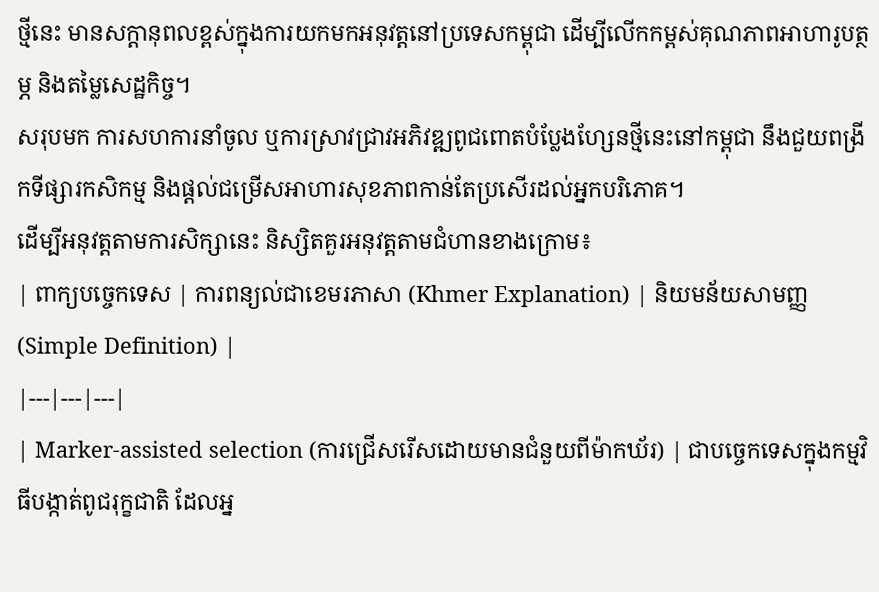ថ្មីនេះ មានសក្តានុពលខ្ពស់ក្នុងការយកមកអនុវត្តនៅប្រទេសកម្ពុជា ដើម្បីលើកកម្ពស់គុណភាពអាហារូបត្ថម្ភ និងតម្លៃសេដ្ឋកិច្ច។
សរុបមក ការសហការនាំចូល ឬការស្រាវជ្រាវអភិវឌ្ឍពូជពោតបំប្លែងហ្សែនថ្មីនេះនៅកម្ពុជា នឹងជួយពង្រីកទីផ្សារកសិកម្ម និងផ្តល់ជម្រើសអាហារសុខភាពកាន់តែប្រសើរដល់អ្នកបរិភោគ។
ដើម្បីអនុវត្តតាមការសិក្សានេះ និស្សិតគួរអនុវត្តតាមជំហានខាងក្រោម៖
| ពាក្យបច្ចេកទេស | ការពន្យល់ជាខេមរភាសា (Khmer Explanation) | និយមន័យសាមញ្ញ (Simple Definition) |
|---|---|---|
| Marker-assisted selection (ការជ្រើសរើសដោយមានជំនួយពីម៉ាកឃ័រ) | ជាបច្ចេកទេសក្នុងកម្មវិធីបង្កាត់ពូជរុក្ខជាតិ ដែលអ្ន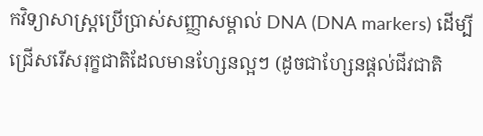កវិទ្យាសាស្ត្រប្រើប្រាស់សញ្ញាសម្គាល់ DNA (DNA markers) ដើម្បីជ្រើសរើសរុក្ខជាតិដែលមានហ្សែនល្អៗ (ដូចជាហ្សែនផ្តល់ជីវជាតិ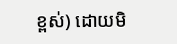ខ្ពស់) ដោយមិ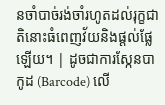នចាំបាច់រង់ចាំរហូតដល់រុក្ខជាតិនោះធំពេញវ័យនិងផ្តល់ផ្លែឡើយ។ | ដូចជាការស្កែនបាកូដ (Barcode) លើ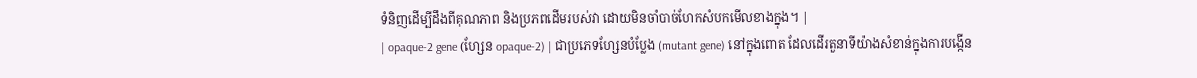ទំនិញដើម្បីដឹងពីគុណភាព និងប្រភពដើមរបស់វា ដោយមិនចាំបាច់ហែកសំបកមើលខាងក្នុង។ |
| opaque-2 gene (ហ្សែន opaque-2) | ជាប្រភេទហ្សែនបំប្លែង (mutant gene) នៅក្នុងពោត ដែលដើរតួនាទីយ៉ាងសំខាន់ក្នុងការបង្កើន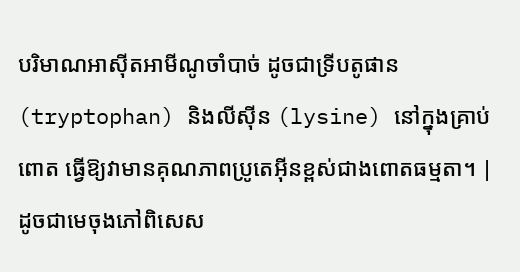បរិមាណអាស៊ីតអាមីណូចាំបាច់ ដូចជាទ្រីបតូផាន (tryptophan) និងលីស៊ីន (lysine) នៅក្នុងគ្រាប់ពោត ធ្វើឱ្យវាមានគុណភាពប្រូតេអ៊ីនខ្ពស់ជាងពោតធម្មតា។ | ដូចជាមេចុងភៅពិសេស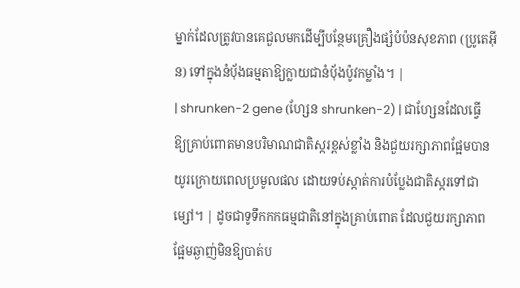ម្នាក់ដែលត្រូវបានគេជួលមកដើម្បីបន្ថែមគ្រឿងផ្សំបំប៉នសុខភាព (ប្រូតេអ៊ីន) ទៅក្នុងនំប៉័ងធម្មតាឱ្យក្លាយជានំប៉័ងប៉ូវកម្លាំង។ |
| shrunken-2 gene (ហ្សែន shrunken-2) | ជាហ្សែនដែលធ្វើឱ្យគ្រាប់ពោតមានបរិមាណជាតិស្ករខ្ពស់ខ្លាំង និងជួយរក្សាភាពផ្អែមបានយូរក្រោយពេលប្រមូលផល ដោយទប់ស្កាត់ការបំប្លែងជាតិស្ករទៅជាម្សៅ។ | ដូចជាទូទឹកកកធម្មជាតិនៅក្នុងគ្រាប់ពោត ដែលជួយរក្សាភាពផ្អែមឆ្ងាញ់មិនឱ្យបាត់ប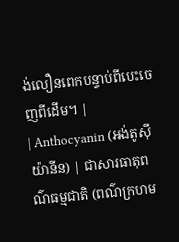ង់លឿនពេកបន្ទាប់ពីបេះចេញពីដើម។ |
| Anthocyanin (អង់តូស៊ីយ៉ានីន) | ជាសារធាតុពណ៌ធម្មជាតិ (ពណ៌ក្រហម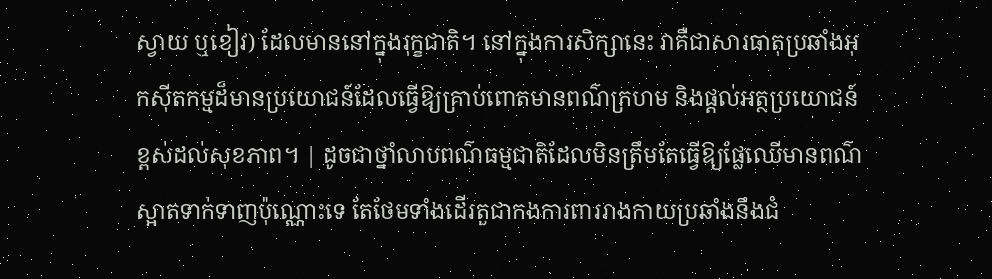ស្វាយ ឬខៀវ) ដែលមាននៅក្នុងរុក្ខជាតិ។ នៅក្នុងការសិក្សានេះ វាគឺជាសារធាតុប្រឆាំងអុកស៊ីតកម្មដ៏មានប្រយោជន៍ដែលធ្វើឱ្យគ្រាប់ពោតមានពណ៌ក្រហម និងផ្តល់អត្ថប្រយោជន៍ខ្ពស់ដល់សុខភាព។ | ដូចជាថ្នាំលាបពណ៌ធម្មជាតិដែលមិនត្រឹមតែធ្វើឱ្យផ្លែឈើមានពណ៌ស្អាតទាក់ទាញប៉ុណ្ណោះទេ តែថែមទាំងដើរតួជាកងការពាររាងកាយប្រឆាំងនឹងជំ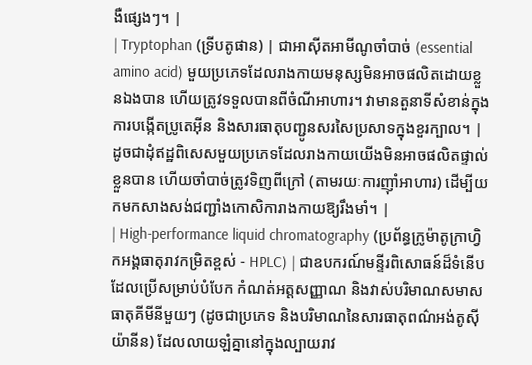ងឺផ្សេងៗ។ |
| Tryptophan (ទ្រីបតូផាន) | ជាអាស៊ីតអាមីណូចាំបាច់ (essential amino acid) មួយប្រភេទដែលរាងកាយមនុស្សមិនអាចផលិតដោយខ្លួនឯងបាន ហើយត្រូវទទួលបានពីចំណីអាហារ។ វាមានតួនាទីសំខាន់ក្នុងការបង្កើតប្រូតេអ៊ីន និងសារធាតុបញ្ជូនសរសៃប្រសាទក្នុងខួរក្បាល។ | ដូចជាដុំឥដ្ឋពិសេសមួយប្រភេទដែលរាងកាយយើងមិនអាចផលិតផ្ទាល់ខ្លួនបាន ហើយចាំបាច់ត្រូវទិញពីក្រៅ (តាមរយៈការញ៉ាំអាហារ) ដើម្បីយកមកសាងសង់ជញ្ជាំងកោសិការាងកាយឱ្យរឹងមាំ។ |
| High-performance liquid chromatography (ប្រព័ន្ធក្រូម៉ាតូក្រាហ្វិកអង្គធាតុរាវកម្រិតខ្ពស់ - HPLC) | ជាឧបករណ៍មន្ទីរពិសោធន៍ដ៏ទំនើបដែលប្រើសម្រាប់បំបែក កំណត់អត្តសញ្ញាណ និងវាស់បរិមាណសមាសធាតុគីមីនីមួយៗ (ដូចជាប្រភេទ និងបរិមាណនៃសារធាតុពណ៌អង់តូស៊ីយ៉ានីន) ដែលលាយឡំគ្នានៅក្នុងល្បាយរាវ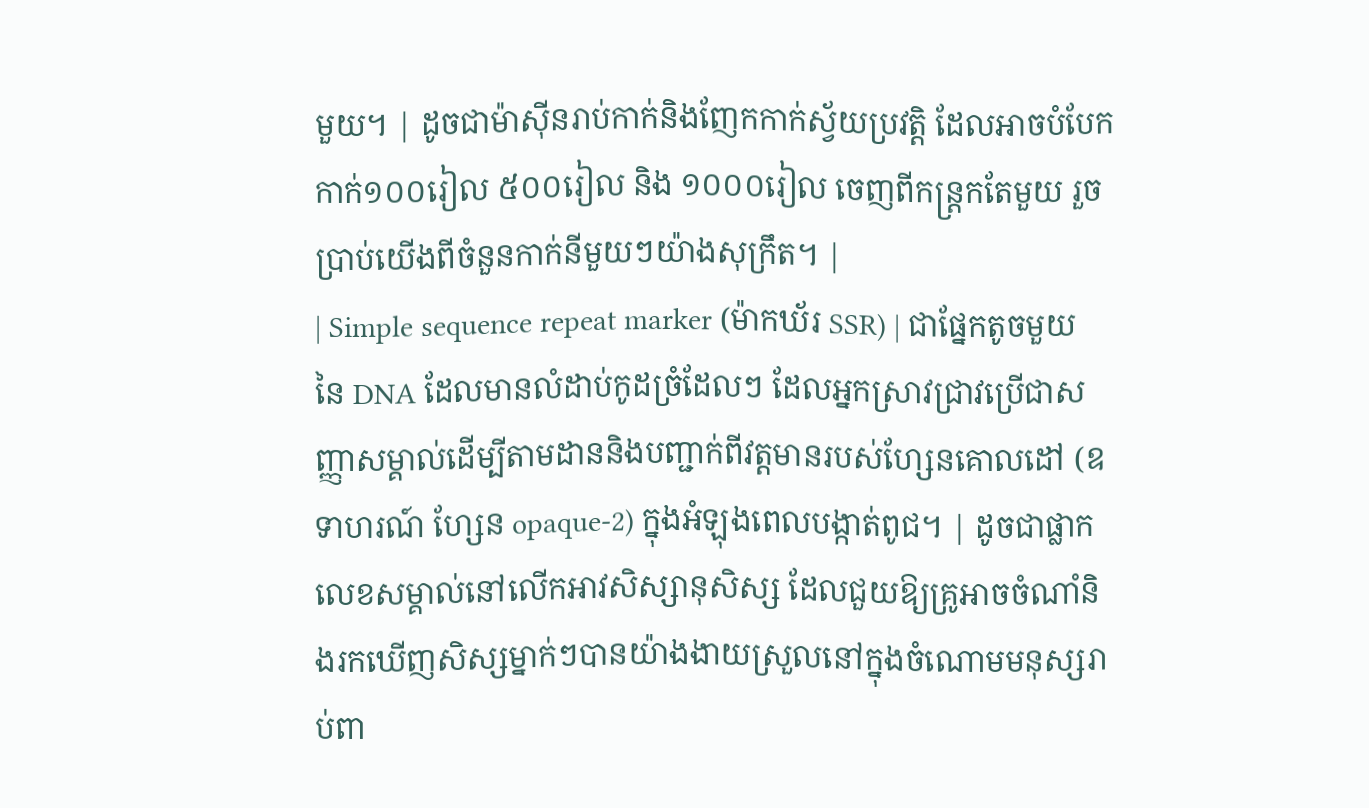មួយ។ | ដូចជាម៉ាស៊ីនរាប់កាក់និងញែកកាក់ស្វ័យប្រវត្តិ ដែលអាចបំបែកកាក់១០០រៀល ៥០០រៀល និង ១០០០រៀល ចេញពីកន្ត្រកតែមួយ រួចប្រាប់យើងពីចំនួនកាក់នីមួយៗយ៉ាងសុក្រឹត។ |
| Simple sequence repeat marker (ម៉ាកឃ័រ SSR) | ជាផ្នែកតូចមួយនៃ DNA ដែលមានលំដាប់កូដច្រំដែលៗ ដែលអ្នកស្រាវជ្រាវប្រើជាសញ្ញាសម្គាល់ដើម្បីតាមដាននិងបញ្ជាក់ពីវត្តមានរបស់ហ្សែនគោលដៅ (ឧទាហរណ៍ ហ្សែន opaque-2) ក្នុងអំឡុងពេលបង្កាត់ពូជ។ | ដូចជាផ្លាកលេខសម្គាល់នៅលើកអាវសិស្សានុសិស្ស ដែលជួយឱ្យគ្រូអាចចំណាំនិងរកឃើញសិស្សម្នាក់ៗបានយ៉ាងងាយស្រួលនៅក្នុងចំណោមមនុស្សរាប់ពា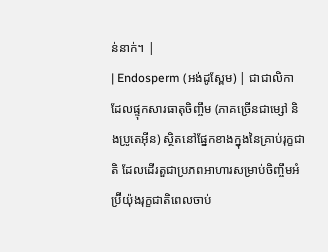ន់នាក់។ |
| Endosperm (អង់ដូស្ពែម) | ជាជាលិកាដែលផ្ទុកសារធាតុចិញ្ចឹម (ភាគច្រើនជាម្សៅ និងប្រូតេអ៊ីន) ស្ថិតនៅផ្នែកខាងក្នុងនៃគ្រាប់រុក្ខជាតិ ដែលដើរតួជាប្រភពអាហារសម្រាប់ចិញ្ចឹមអំប្រ៊ីយ៉ុងរុក្ខជាតិពេលចាប់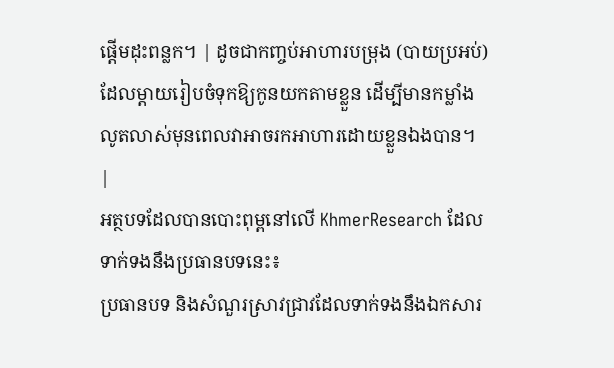ផ្តើមដុះពន្លក។ | ដូចជាកញ្ចប់អាហារបម្រុង (បាយប្រអប់) ដែលម្តាយរៀបចំទុកឱ្យកូនយកតាមខ្លួន ដើម្បីមានកម្លាំងលូតលាស់មុនពេលវាអាចរកអាហារដោយខ្លួនឯងបាន។ |
អត្ថបទដែលបានបោះពុម្ពនៅលើ KhmerResearch ដែលទាក់ទងនឹងប្រធានបទនេះ៖
ប្រធានបទ និងសំណួរស្រាវជ្រាវដែលទាក់ទងនឹងឯកសារ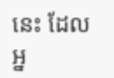នេះ ដែលអ្ន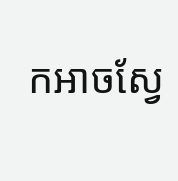កអាចស្វែ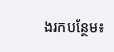ងរកបន្ថែម៖